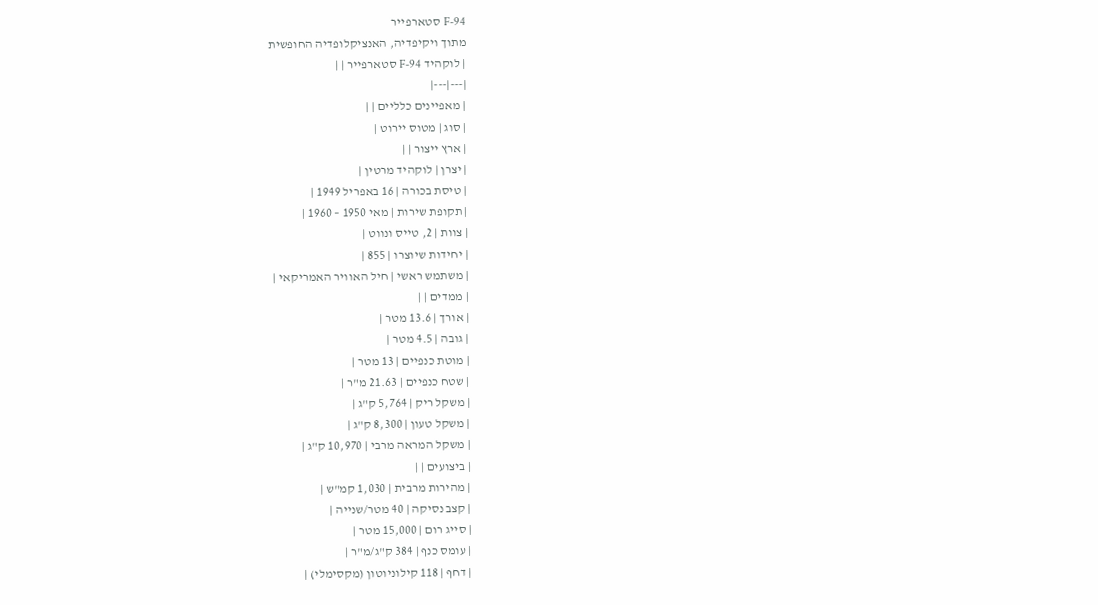F-94 סטארפייר
מתוך ויקיפדיה, האנציקלופדיה החופשית
| לוקהיד F-94 סטארפייר | |
|---|---|
| מאפיינים כלליים | |
| סוג | מטוס יירוט |
| ארץ ייצור | |
| יצרן | לוקהיד מרטין |
| טיסת בכורה | 16 באפריל 1949 |
| תקופת שירות | מאי 1950 – 1960 |
| צוות | 2, טייס ונווט |
| יחידות שיוצרו | 855 |
| משתמש ראשי | חיל האוויר האמריקאי |
| ממדים | |
| אורך | 13.6 מטר |
| גובה | 4.5 מטר |
| מוטת כנפיים | 13 מטר |
| שטח כנפיים | 21.63 מ"ר |
| משקל ריק | 5,764 ק"ג |
| משקל טעון | 8,300 ק"ג |
| משקל המראה מרבי | 10,970 ק"ג |
| ביצועים | |
| מהירות מרבית | 1,030 קמ"ש |
| קצב נסיקה | 40 מטר/שנייה |
| סייג רום | 15,000 מטר |
| עומס כנף | 384 ק"ג/מ"ר |
| דחף | 118 קילוניוטון (מקסימלי) |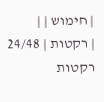| חימוש | |
| רקטות | 24/48 רקטות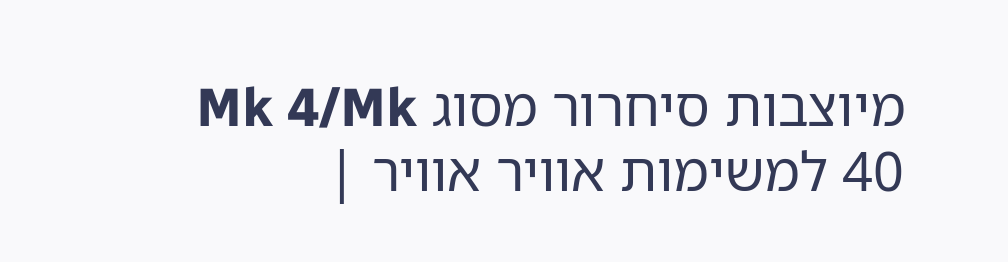מיוצבות סיחרור מסוג Mk 4/Mk 40 למשימות אוויר אוויר |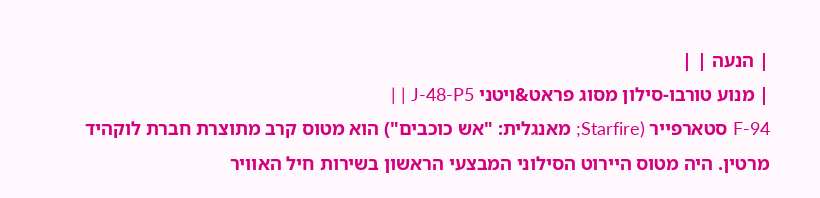| הנעה | |
| מנוע טורבו-סילון מסוג פראט&ויטני J-48-P5 | |
F-94 סטארפייר (Starfire; מאנגלית: "אש כוכבים") הוא מטוס קרב מתוצרת חברת לוקהיד מרטין. היה מטוס היירוט הסילוני המבצעי הראשון בשירות חיל האוויר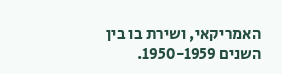האמריקאי, ושירת בו בין השנים 1950-1959.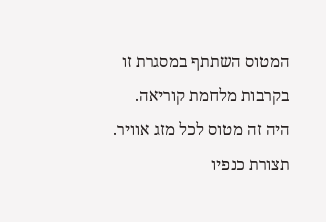המטוס השתתף במסגרת זו בקרבות מלחמת קוריאה.
היה זה מטוס לכל מזג אוויר. תצורת כנפיו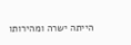הייתה ישרה ומהירותו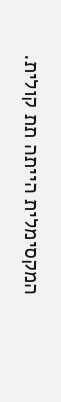המקסימלית הייתה תת קולית.